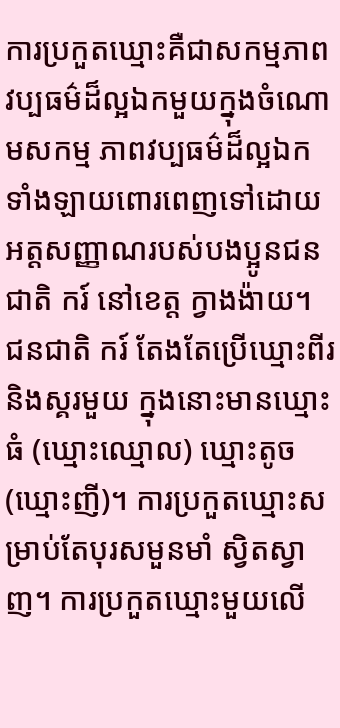ការប្រកួតឃ្មោះគឺជាសកម្មភាពវប្បធម៌ដ៏ល្អឯកមួយក្នុងចំណោមសកម្ម ភាពវប្បធម៌ដ៏ល្អឯកទាំងឡាយពោរពេញទៅដោយអត្តសញ្ញាណរបស់បងប្អូនជនជាតិ ករ៍ នៅខេត្ត ក្វាងង៉ាយ។
ជនជាតិ ករ៍ តែងតែប្រើឃ្មោះពីរនិងស្គរមួយ ក្នុងនោះមានឃ្មោះធំ (ឃ្មោះឈ្មោល) ឃ្មោះតូច (ឃ្មោះញី)។ ការប្រកួតឃ្មោះសម្រាប់តែបុរសមួនមាំ ស្វិតស្វាញ។ ការប្រកួតឃ្មោះមួយលើ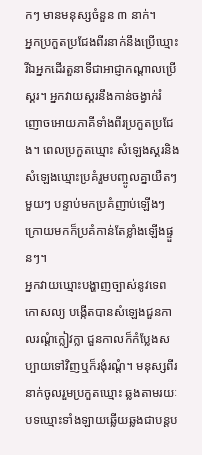កៗ មានមនុស្សចំនួន ៣ នាក់។
អ្នកប្រកួតប្រជែងពីរនាក់នឹងប្រើឃ្មោះ រីឯអ្នកដើរតួនាទីជាអាជ្ញាកណ្តាលប្រើស្គរ។ អ្នកវាយស្គរនឹងកាន់ចង្វាក់រំញោចអោយភាគីទាំងពីរប្រកួតប្រជែង។ ពេលប្រកួតឃ្មោះ សំឡេងស្គរនិងសំឡេងឃ្មោះប្រគំរួមបញ្ចូលគ្នាយឺតៗ មួយៗ បន្ទាប់មកប្រគំញាប់ឡើងៗ ក្រោយមកក៏ប្រគំកាន់តែខ្លាំងឡើងផ្ទួនៗ។
អ្នកវាយឃ្មោះបង្ហាញច្បាស់នូវទេពកោសល្យ បង្កើតបានសំឡេងជួនកាលរណ្ដំក្លៀវក្លា ជួនកាលក៏កំប្លែងសប្បាយទៅវិញឬក៏រងុំរណ្តំ។ មនុស្សពីរនាក់ចូលរួមប្រកួតឃ្មោះ ឆ្លងតាមរយៈបទឃ្មោះទាំងឡាយឆ្លើយឆ្លងជាបន្តប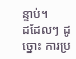ន្ទាប់។
ដដែលៗ ដូច្នោះ ការប្រ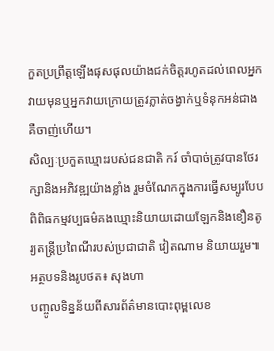កួតប្រព្រឹត្តឡើងផុសផុលយ៉ាងជក់ចិត្តរហូតដល់ពេលអ្នកវាយមុនឬអ្នកវាយក្រោយត្រូវភ្លាត់ចង្វាក់ឬទំនុកអន់ជាងគឺចាញ់ហើយ។
សិល្បៈប្រកួតឃ្មោះរបស់ជនជាតិ ករ៍ ចាំបាច់ត្រូវបានថែរក្សានិងអភិវឌ្ឍយ៉ាងខ្លាំង រួមចំណែកក្នុងការធ្វើសម្បូរបែប ពិពិធកម្មវប្បធម៌គងឃ្មោះនិយាយដោយឡែកនិងខឿនតូរ្យតន្ត្រីប្រពៃណីរបស់ប្រជាជាតិ វៀតណាម និយាយរួម៕
អត្ថបទនិងរូបថត៖ សុងហា
បញ្ចូលទិន្នន័យពីសារព័ត៌មានបោះពុម្ពលេខ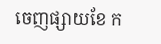ចេញផ្សាយខែ ក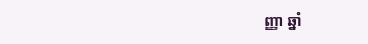ញ្ញា ឆ្នាំ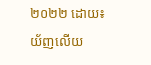២០២២ ដោយ៖ យ័ញលើយ